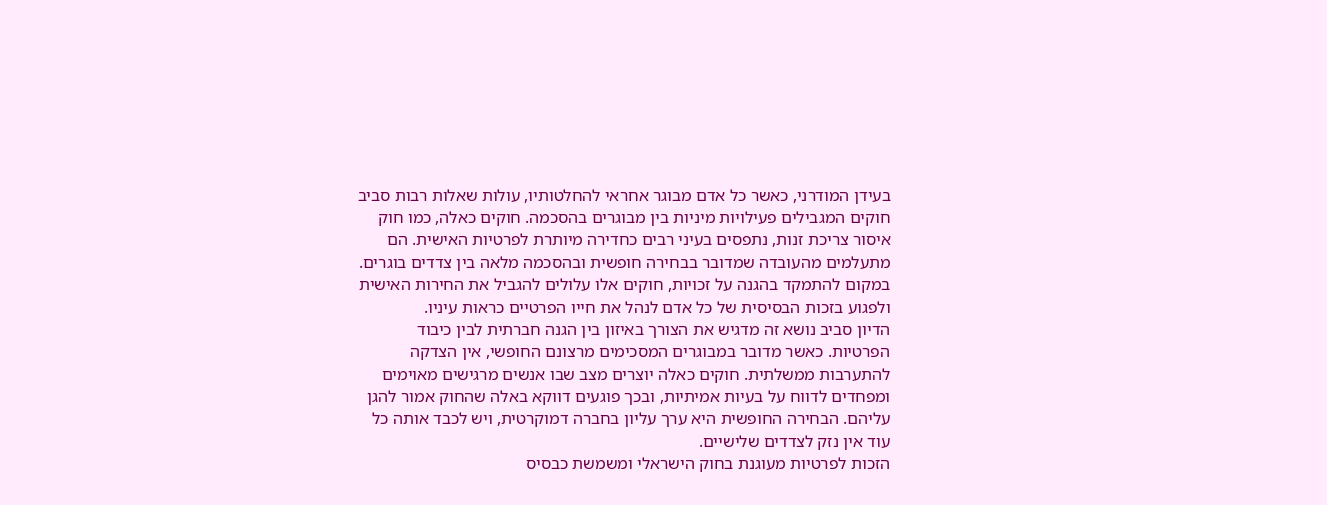בעידן המודרני, כאשר כל אדם מבוגר אחראי להחלטותיו, עולות שאלות רבות סביב חוקים המגבילים פעילויות מיניות בין מבוגרים בהסכמה. חוקים כאלה, כמו חוק איסור צריכת זנות, נתפסים בעיני רבים כחדירה מיותרת לפרטיות האישית. הם מתעלמים מהעובדה שמדובר בבחירה חופשית ובהסכמה מלאה בין צדדים בוגרים. במקום להתמקד בהגנה על זכויות, חוקים אלו עלולים להגביל את החירות האישית ולפגוע בזכות הבסיסית של כל אדם לנהל את חייו הפרטיים כראות עיניו.
הדיון סביב נושא זה מדגיש את הצורך באיזון בין הגנה חברתית לבין כיבוד הפרטיות. כאשר מדובר במבוגרים המסכימים מרצונם החופשי, אין הצדקה להתערבות ממשלתית. חוקים כאלה יוצרים מצב שבו אנשים מרגישים מאוימים ומפחדים לדווח על בעיות אמיתיות, ובכך פוגעים דווקא באלה שהחוק אמור להגן עליהם. הבחירה החופשית היא ערך עליון בחברה דמוקרטית, ויש לכבד אותה כל עוד אין נזק לצדדים שלישיים.
הזכות לפרטיות מעוגנת בחוק הישראלי ומשמשת כבסיס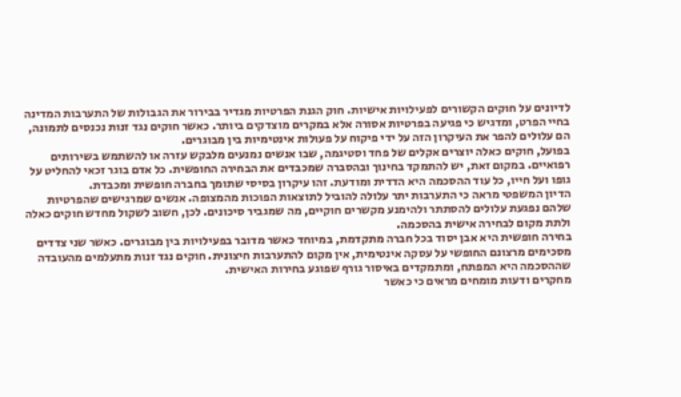לדיונים על חוקים הקשורים לפעילויות אישיות. חוק הגנת הפרטיות מגדיר בבירור את הגבולות של התערבות המדינה בחיי הפרט, ומדגיש כי פגיעה בפרטיות אסורה אלא במקרים מוצדקים ביותר. כאשר חוקים נגד זנות נכנסים לתמונה, הם עלולים להפר את העיקרון הזה על ידי פיקוח על פעולות אינטימיות בין מבוגרים.
בפועל, חוקים כאלה יוצרים אקלים של פחד וסטיגמה, שבו אנשים נמנעים מלבקש עזרה או להשתמש בשירותים רפואיים. במקום זאת, יש להתמקד בחינוך ובהסברה שמכבדים את הבחירה החופשית. כל אדם בוגר זכאי להחליט על גופו ועל חייו, כל עוד ההסכמה היא הדדית ומודעת. זהו עיקרון בסיסי שתומך בחברה חופשית ומכבדת.
הדיון המשפטי מראה כי התערבות יתר עלולה להוביל לתוצאות הפוכות מהמצופה. אנשים שמרגישים שהפרטיות שלהם נפגעת עלולים להסתתר ולהימנע מקשרים חוקיים, מה שמגביר סיכונים. לכן, חשוב לשקול מחדש חוקים כאלה ולתת מקום לבחירה אישית בהסכמה.
בחירה חופשית היא אבן יסוד בכל חברה מתקדמת, במיוחד כאשר מדובר בפעילויות בין מבוגרים. כאשר שני צדדים מסכימים מרצונם החופשי על עסקה אינטימית, אין מקום להתערבות חיצונית. חוקים נגד זנות מתעלמים מהעובדה שההסכמה היא המפתח, ומתמקדים באיסור גורף שפוגע בחירות האישית.
מחקרים ודעות מומחים מראים כי כאשר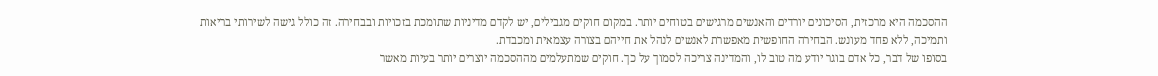ההסכמה היא מרכזית, הסיכונים יורדים והאנשים מרגישים בטוחים יותר. במקום חוקים מגבילים, יש לקדם מדיניות שתומכת בזכויות ובבחירה. זה כולל גישה לשירותי בריאות ותמיכה, ללא פחד מעונש. הבחירה החופשית מאפשרת לאנשים לנהל את חייהם בצורה עצמאית ומכבדת.
בסופו של דבר, כל אדם בוגר יודע מה טוב לו, והמדינה צריכה לסמוך על כך. חוקים שמתעלמים מההסכמה יוצרים יותר בעיות מאשר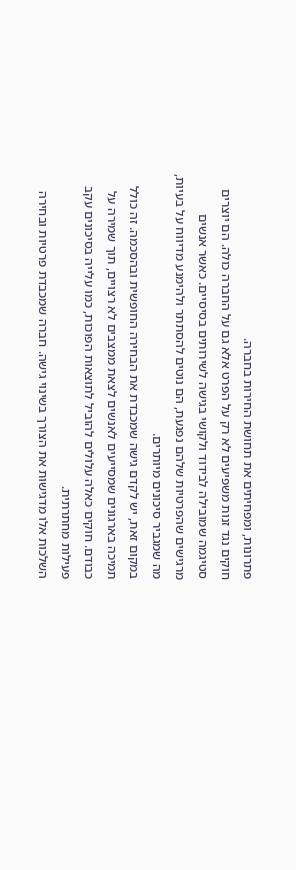פתרונות, ומפחיתים את תחושת החירות בחברה.
חוקים נגד זנות משפיעים לא רק על הפרט אלא גם על החברה כולה. הם יוצרים סטיגמה שמובילה לבידוד ולקושי בגישה לשירותים בסיסיים. כאשר אנשים מרגישים שהפרטיות שלהם נפגעת, הם נוטים להסתתר ולהימנע מדיווח על בעיות, מה שמגביר סיכונים מיותרים.
במקום זאת, יש לקדם גישה שמכבדת את הבחירה החופשית ובהסכמה. זה כולל תמיכה בארגונים שמסייעים לאנשים לצאת ממצבים לא רצויים, תוך שמירה על כבודם. חוקים כאלה עלולים להוביל לתוצאות הפוכות, כמו עלייה בסיכונים עקב פעילות מחתרתית.
השלכות אלו מדגישות את הצורך בשינוי גישה. חברה שמכבדת פרטיות ובחירה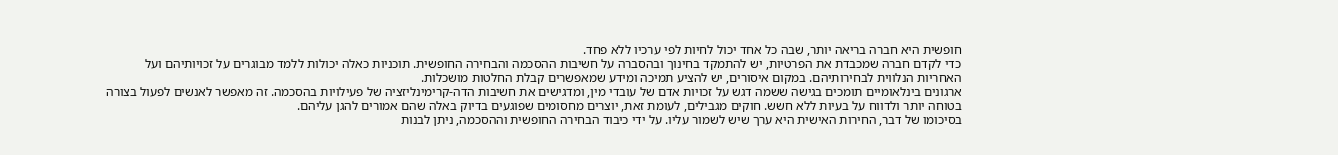חופשית היא חברה בריאה יותר, שבה כל אחד יכול לחיות לפי ערכיו ללא פחד.
כדי לקדם חברה שמכבדת את הפרטיות, יש להתמקד בחינוך ובהסברה על חשיבות ההסכמה והבחירה החופשית. תוכניות כאלה יכולות ללמד מבוגרים על זכויותיהם ועל האחריות הנלווית לבחירותיהם. במקום איסורים, יש להציע תמיכה ומידע שמאפשרים קבלת החלטות מושכלות.
ארגונים בינלאומיים תומכים בגישה ששמה דגש על זכויות אדם של עובדי מין, ומדגישים את חשיבות הדה-קרימינליזציה של פעילויות בהסכמה. זה מאפשר לאנשים לפעול בצורה בטוחה יותר ולדווח על בעיות ללא חשש. חוקים מגבילים, לעומת זאת, יוצרים מחסומים שפוגעים בדיוק באלה שהם אמורים להגן עליהם.
בסיכומו של דבר, החירות האישית היא ערך שיש לשמור עליו. על ידי כיבוד הבחירה החופשית וההסכמה, ניתן לבנות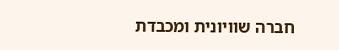חברה שוויונית ומכבדת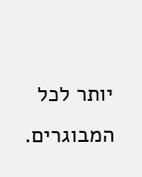יותר לכל המבוגרים.